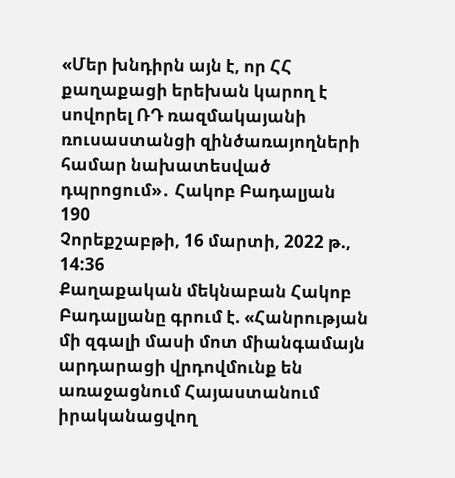«Մեր խնդիրն այն է, որ ՀՀ քաղաքացի երեխան կարող է սովորել ՌԴ ռազմակայանի ռուսաստանցի զինծառայողների համար նախատեսված դպրոցում»․ Հակոբ Բադալյան
190
Չորեքշաբթի, 16 մարտի, 2022 թ., 14:36
Քաղաքական մեկնաբան Հակոբ Բադալյանը գրում է. «Հանրության մի զգալի մասի մոտ միանգամայն արդարացի վրդովմունք են առաջացնում Հայաստանում իրականացվող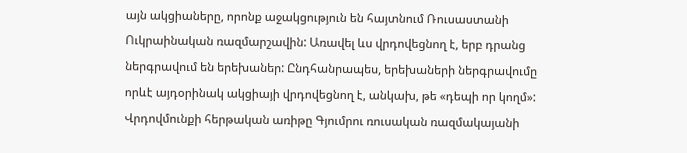այն ակցիաները, որոնք աջակցություն են հայտնում Ռուսաստանի Ուկրաինական ռազմարշավին: Առավել ևս վրդովեցնող է, երբ դրանց ներգրավում են երեխաներ: Ընդհանրապես, երեխաների ներգրավումը որևէ այդօրինակ ակցիայի վրդովեցնող է, անկախ, թե «դեպի որ կողմ»: Վրդովմունքի հերթական առիթը Գյումրու ռուսական ռազմակայանի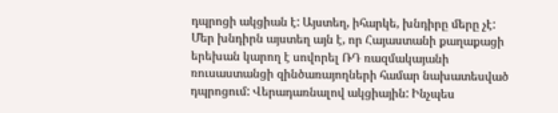դպրոցի ակցիան է: Այստեղ, իհարկե, խնդիրը մերը չէ: Մեր խնդիրն այստեղ այն է, որ Հայաստանի քաղաքացի երեխան կարող է սովորել ՌԴ ռազմակայանի ռուսաստանցի զինծառայողների համար նախատեսված դպրոցում: Վերադառնալով ակցիային: Ինչպես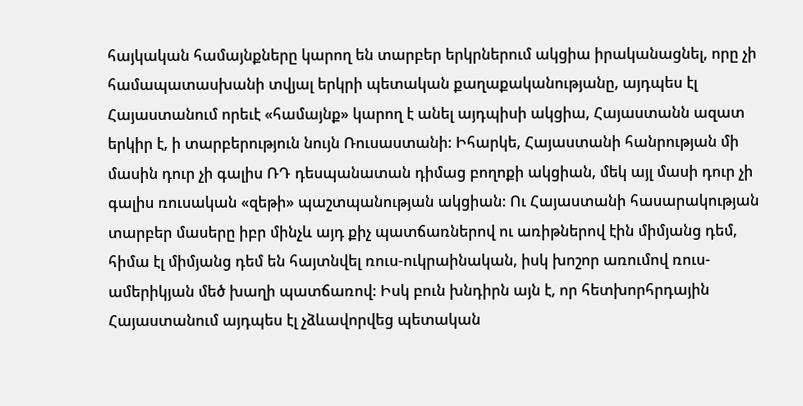հայկական համայնքները կարող են տարբեր երկրներում ակցիա իրականացնել, որը չի համապատասխանի տվյալ երկրի պետական քաղաքականությանը, այդպես էլ Հայաստանում որեւէ «համայնք» կարող է անել այդպիսի ակցիա, Հայաստանն ազատ երկիր է, ի տարբերություն նույն Ռուսաստանի: Իհարկե, Հայաստանի հանրության մի մասին դուր չի գալիս ՌԴ դեսպանատան դիմաց բողոքի ակցիան, մեկ այլ մասի դուր չի գալիս ռուսական «զեթի» պաշտպանության ակցիան: Ու Հայաստանի հասարակության տարբեր մասերը իբր մինչև այդ քիչ պատճառներով ու առիթներով էին միմյանց դեմ, հիմա էլ միմյանց դեմ են հայտնվել ռուս-ուկրաինական, իսկ խոշոր առումով ռուս-ամերիկյան մեծ խաղի պատճառով: Իսկ բուն խնդիրն այն է, որ հետխորհրդային Հայաստանում այդպես էլ չձևավորվեց պետական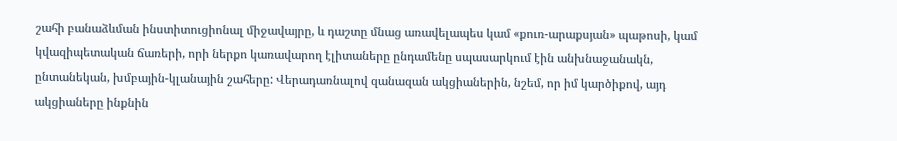շահի բանաձևման ինստիտուցիոնալ միջավայրը, և դաշտը մնաց առավելապես կամ «քուռ-արաքսյան» պաթոսի, կամ կվազիպետական ճառերի, որի ներքո կառավարող էլիտաները ընդամենը սպասարկում էին անխնաջանակն, ընտանեկան, խմբային-կլանային շահերը: Վերադառնալով զանազան ակցիաներին, նշեմ, որ իմ կարծիքով, այդ ակցիաները ինքնին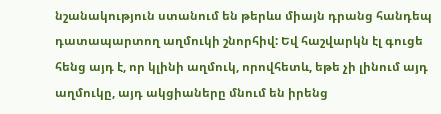նշանակություն ստանում են թերևս միայն դրանց հանդեպ դատապարտող աղմուկի շնորհիվ: Եվ հաշվարկն էլ գուցե հենց այդ է, որ կլինի աղմուկ, որովհետև, եթե չի լինում այդ աղմուկը, այդ ակցիաները մնում են իրենց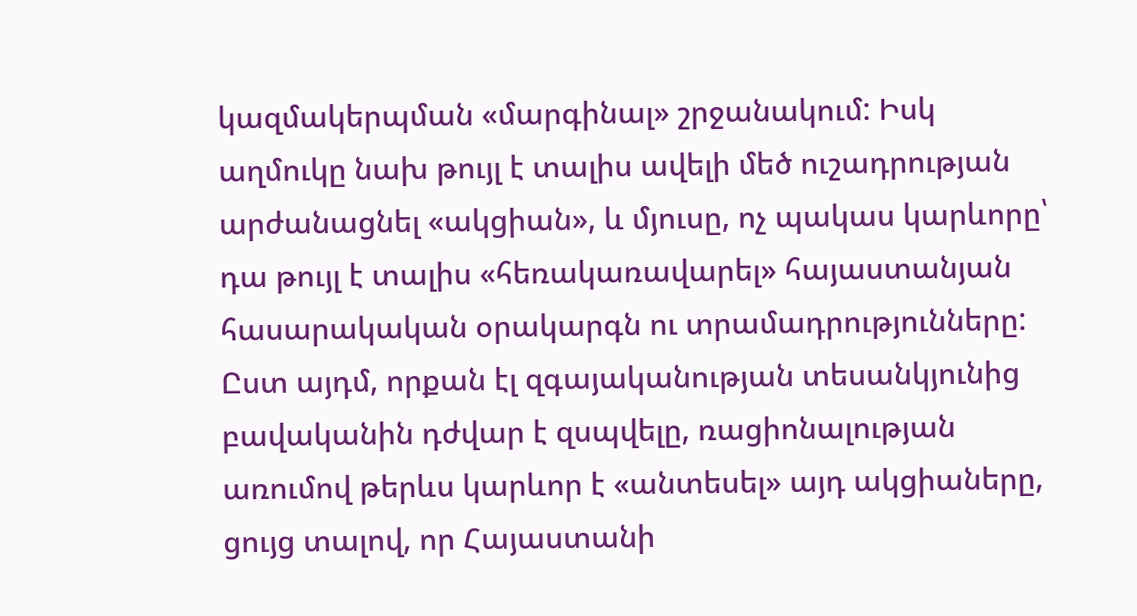կազմակերպման «մարգինալ» շրջանակում: Իսկ աղմուկը նախ թույլ է տալիս ավելի մեծ ուշադրության արժանացնել «ակցիան», և մյուսը, ոչ պակաս կարևորը՝ դա թույլ է տալիս «հեռակառավարել» հայաստանյան հասարակական օրակարգն ու տրամադրությունները: Ըստ այդմ, որքան էլ զգայականության տեսանկյունից բավականին դժվար է զսպվելը, ռացիոնալության առումով թերևս կարևոր է «անտեսել» այդ ակցիաները, ցույց տալով, որ Հայաստանի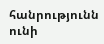հանրությունն ունի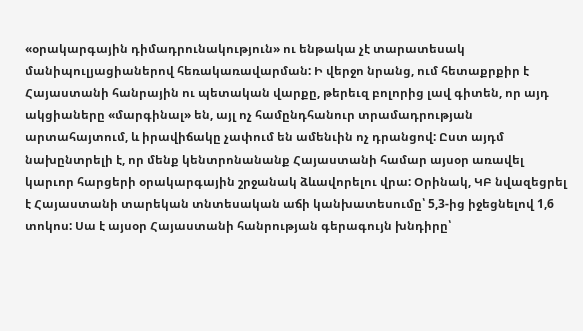«օրակարգային դիմադրունակություն» ու ենթակա չէ տարատեսակ մանիպուլյացիաներով հեռակառավարման: Ի վերջո նրանց, ում հետաքրքիր է Հայաստանի հանրային ու պետական վարքը, թերեւզ բոլորից լավ գիտեն, որ այդ ակցիաները «մարգինալ» են, այլ ոչ համընդհանուր տրամադրության արտահայտում, և իրավիճակը չափում են ամենւին ոչ դրանցով: Ըստ այդմ նախընտրելի է, որ մենք կենտրոնանանք Հայաստանի համար այսօր առավել կարւոր հարցերի օրակարգային շրջանակ ձևավորելու վրա: Օրինակ, ԿԲ նվազեցրել է Հայաստանի տարեկան տնտեսական աճի կանխատեսումը՝ 5,3-ից իջեցնելով 1,6 տոկոս: Սա է այսօր Հայաստանի հանրության գերագույն խնդիրը՝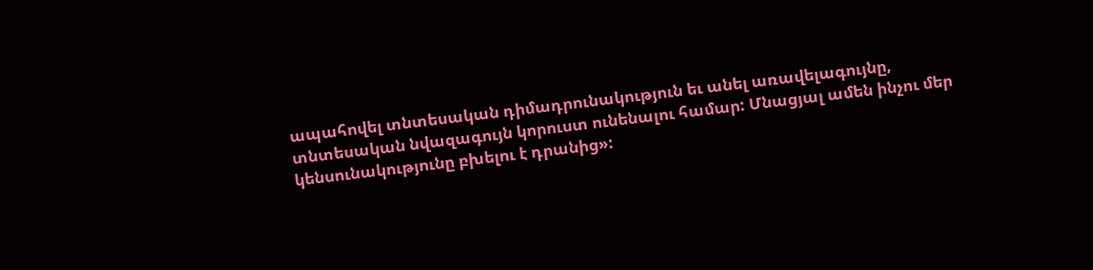ապահովել տնտեսական դիմադրունակություն եւ անել առավելագույնը, տնտեսական նվազագույն կորուստ ունենալու համար: Մնացյալ ամեն ինչու մեր կենսունակությունը բխելու է դրանից»: